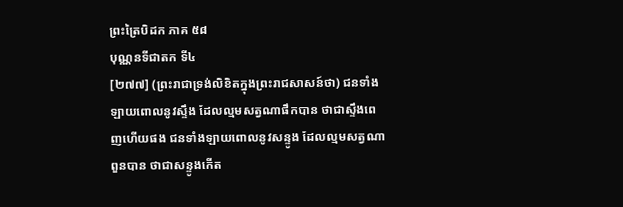ព្រះត្រៃបិដក ភាគ ៥៨
បុណ្ណនទីជាតក ទី៤
[២៧៧] (ព្រះរាជាទ្រង់លិខិតក្នុងព្រះរាជសាសន៍ថា) ជនទាំងឡាយពោលនូវស្ទឹង ដែលល្មមសត្វណាផឹកបាន ថាជាស្ទឹងពេញហើយផង ជនទាំងឡាយពោលនូវសន្ទូង ដែលល្មមសត្វណាពួនបាន ថាជាសន្ទូងកើត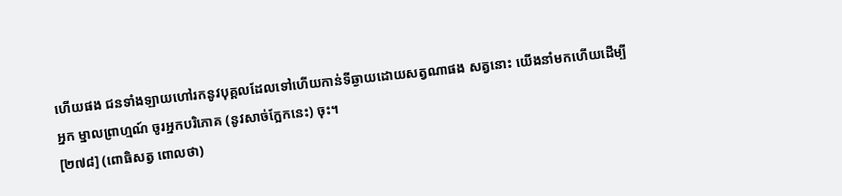ហើយផង ជនទាំងឡាយហៅរកនូវបុគ្គលដែលទៅហើយកាន់ទីឆ្ងាយដោយសត្វណាផង សត្វនោះ យើងនាំមកហើយដើម្បីអ្នក ម្នាលព្រាហ្មណ៍ ចូរអ្នកបរិភោគ (នូវសាច់ក្អែកនេះ) ចុះ។
[២៧៨] (ពោធិសត្វ ពោលថា)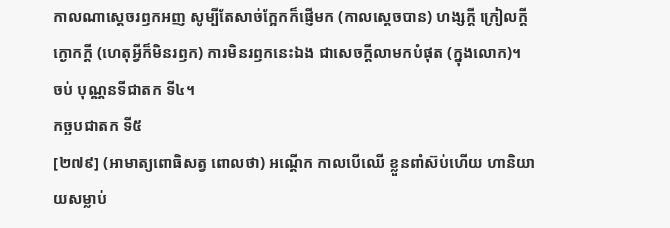កាលណាស្ដេចរឭកអញ សូម្បីតែសាច់ក្អែកក៏ផ្ញើមក (កាលស្ដេចបាន) ហង្សក្ដី ក្រៀលក្ដី ក្ងោកក្ដី (ហេតុអ្វីក៏មិនរឭក) ការមិនរឭកនេះឯង ជាសេចក្ដីលាមកបំផុត (ក្នុងលោក)។
ចប់ បុណ្ណនទីជាតក ទី៤។
កច្ឆបជាតក ទី៥
[២៧៩] (អាមាត្យពោធិសត្វ ពោលថា) អណ្ដើក កាលបើឈើ ខ្លួនពាំស៊ប់ហើយ ហានិយាយសម្លាប់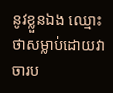នូវខ្លួនឯង ឈ្មោះថាសម្លាប់ដោយវាចារប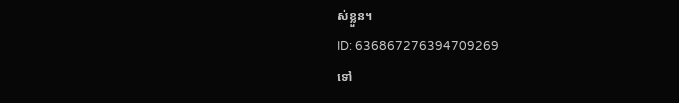ស់ខ្លួន។
ID: 636867276394709269
ទៅ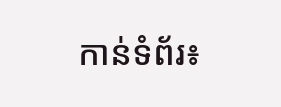កាន់ទំព័រ៖